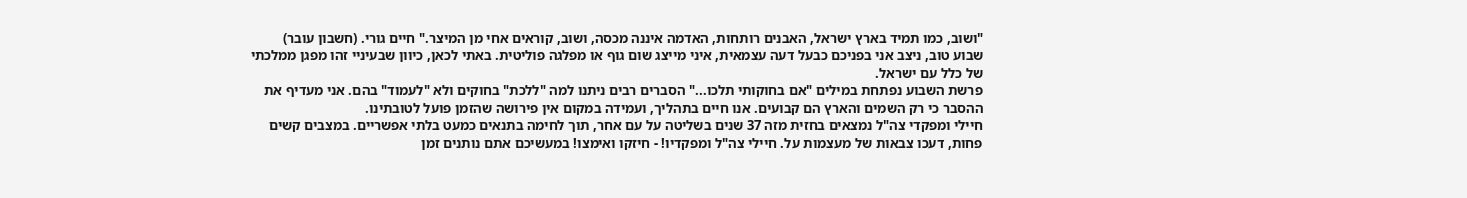"ושוב, כמו תמיד בארץ ישראל, האבנים רותחות, האדמה איננה מכסה, ושוב, קוראים אחי מן המיצר." חיים גורי. (חשבון עובר)
שבוע טוב, ניצב אני בפניכם כבעל דעה עצמאית, איני מייצג שום גוף או מפלגה פוליטית. באתי לכאן, כיוון שבעיניי זהו מפגן ממלכתי של כלל עם ישראל.
פרשת השבוע נפתחת במילים "אם בחוקותי תלכו..." הסברים רבים ניתנו למה "ללכת" בחוקים ולא "לעמוד" בהם. אני מעדיף את ההסבר כי רק השמים והארץ הם קבועים. אנו חיים בתהליך, ועמידה במקום אין פירושה שהזמן פועל לטובתינו.
חיילי ומפקדי צה"ל נמצאים בחזית מזה 37 שנים בשליטה על עם אחר, תוך לחימה בתנאים כמעט בלתי אפשריים. במצבים קשים פחות, דעכו צבאות של מעצמות על. חיילי צה"ל ומפקדיו! - חיזקו ואימצו! במעשיכם אתם נותנים זמן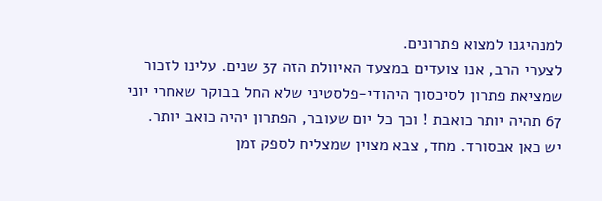למנהיגנו למצוא פתרונים.
לצערי הרב, אנו צועדים במצעד האיוולת הזה 37 שנים. עלינו לזכור שמציאת פתרון לסיכסוך היהודי-פלסטיני שלא החל בבוקר שאחרי יוני 67 תהיה יותר כואבת ! וכך כל יום שעובר, הפתרון יהיה כואב יותר.
יש כאן אבסורד. מחד, צבא מצוין שמצליח לספק זמן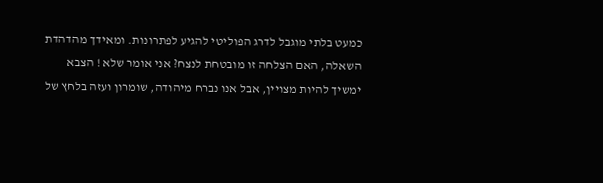כמעט בלתי מוגבל לדרג הפוליטי להגיע לפתרונות. ומאידך מהדהדת השאלה, האם הצלחה זו מובטחת לנצח? אני אומר שלא ! הצבא ימשיך להיות מצויין, אבל אנו נברח מיהודה, שומרון ועזה בלחץ של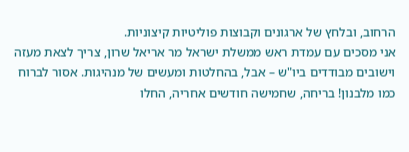הרחוב, ובלחץ של ארגונים וקבוצות פוליטיות קיצוניות.
אני מסכים עם עמדת ראש ממשלת ישראל מר אריאל שרון, צריך לצאת מעזה וישובים מבודדים ביו"ש – אבל, בהחלטות ומעשים של מנהיגות. אסור לברוח כמו מלבנון! בריחה, שחמישה חודשים אחריה, החלו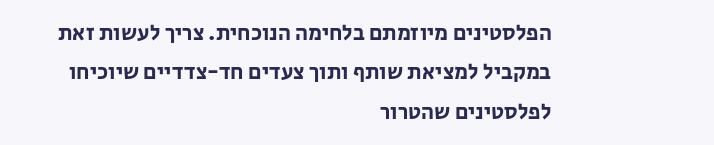הפלסטינים מיוזמתם בלחימה הנוכחית. צריך לעשות זאת במקביל למציאת שותף ותוך צעדים חד-צדדיים שיוכיחו לפלסטינים שהטרור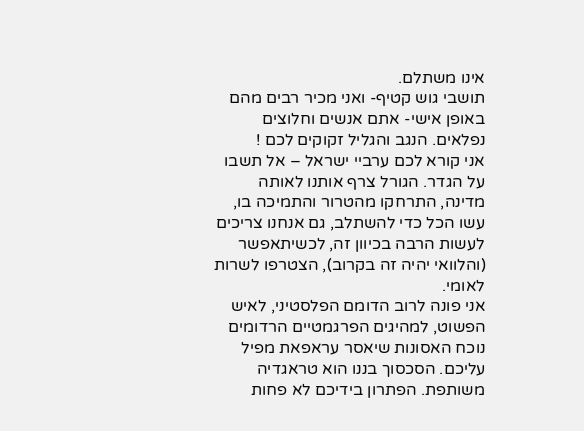אינו משתלם.
תושבי גוש קטיף- ואני מכיר רבים מהם באופן אישי- אתם אנשים וחלוצים נפלאים. הנגב והגליל זקוקים לכם !
אני קורא לכם ערביי ישראל – אל תשבו על הגדר. הגורל צרף אותנו לאותה מדינה, התרחקו מהטרור והתמיכה בו, עשו הכל כדי להשתלב, גם אנחנו צריכים לעשות הרבה בכיוון זה, לכשיתאפשר (והלוואי יהיה זה בקרוב), הצטרפו לשרות לאומי.
אני פונה לרוב הדומם הפלסטיני, לאיש הפשוט, למהיגים הפרגמטיים הרדומים נוכח האסונות שיאסר עראפאת מפיל עליכם. הסכסוך בננו הוא טראגדיה משותפת. הפתרון בידיכם לא פחות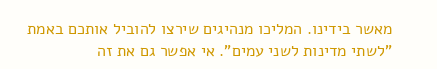מאשר בידינו. המליכו מנהיגים שירצו להוביל אותכם באמת "לשתי מדינות לשני עמים". אי אפשר גם את זה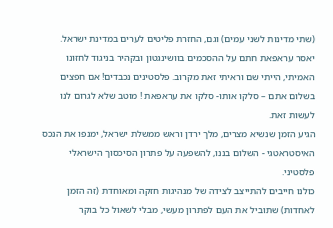(שתי מדינות לשני עמים) וגם, החזרת פליטים לערים במדינת ישראל.
יאסר עראפאת חתם על ההסכמים בוושינגטון ובקהיר בניגוד לחזונו האמיתי, הייתי שם וראיתי זאת מקרוב. פלסטינים נכבדים! אם חפצים בשלום אתם – סלקו אותו- סלקו את עראפאת ! מוטב שלא לגרום לנו לעשות זאת.
הגיע הזמן שנשיא מצרים, מלך ירדן וראש ממשלת ישראל, ימנפו את הנכס האיסטראטגי - השלום בננו, להשפעה על פתרון הסיכסוך הישראלי פלסטיני.
כולנו חייבים להתייצב לצידה של מנהיגות חזקה ומאוחדת (זה הזמן לאחדות) שתוביל את העם לפתרון מעשי, מבלי לשאול כל בוקר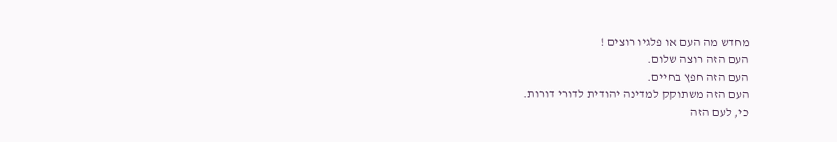מחדש מה העם או פלגיו רוצים !
העם הזה רוצה שלום.
העם הזה חפץ בחיים.
העם הזה משתוקק למדינה יהודית לדורי דורות.
כי, לעם הזה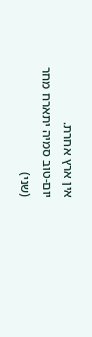אין ארץ אחרת.
יום-טוב סמיה יתארח מחר (שני)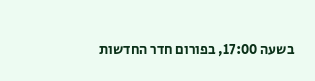בשעה 17:00, בפורום חדר החדשות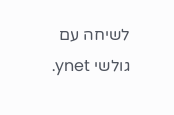לשיחה עם גולשי ynet.